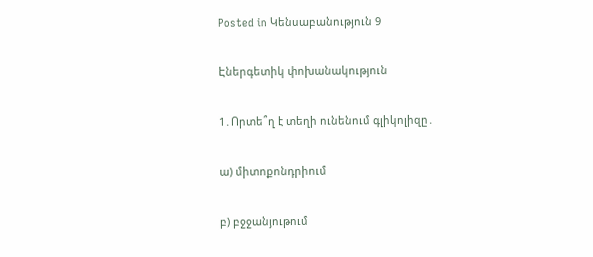Posted in Կենսաբանություն 9

Էներգետիկ փոխանակություն

1․Որտե՞ղ է տեղի ունենում գլիկոլիզը․

ա) միտոքոնդրիում

բ) բջջանյութում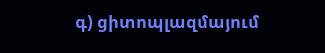գ) ցիտոպլազմայում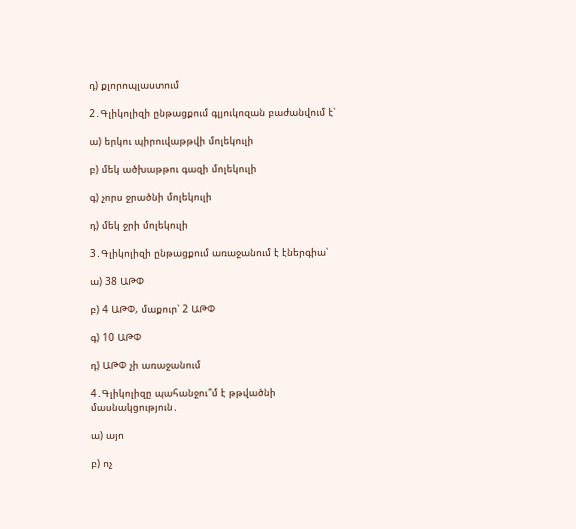դ) քլորոպլաստում

2․Գլիկոլիզի ընթացքում գլյուկոզան բաժանվում է՝

ա) երկու պիրուվաթթվի մոլեկուլի

բ) մեկ ածխաթթու գազի մոլեկուլի

գ) չորս ջրածնի մոլեկուլի

դ) մեկ ջրի մոլեկուլի

3․Գլիկոլիզի ընթացքում առաջանում է էներգիա՝

ա) 38 ԱԹՓ

բ) 4 ԱԹՓ, մաքուր՝ 2 ԱԹՓ

գ) 10 ԱԹՓ

դ) ԱԹՓ չի առաջանում

4․Գլիկոլիզը պահանջու՞մ է թթվածնի մասնակցություն․

ա) այո

բ) ոչ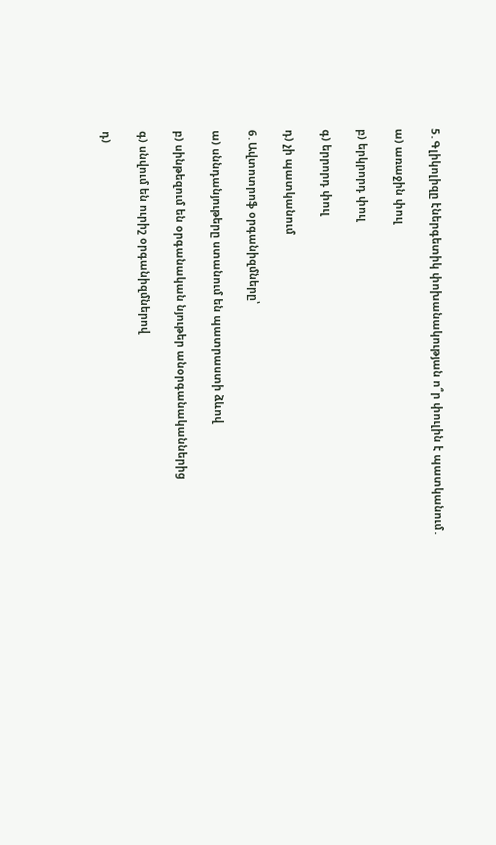5․Գլիկոլիզը էներգետիկ փոխանակության ո՞ր փուլին է պատկանում․

ա) առաջին փուլ

բ) երկրորդ փուլ

գ) երրորդ փուլ

դ) չի պատկանում

6․Ավտոտրոֆ օրգանիզմները՝

ա) սննդանյութերը ստանում են պատրաստի ձևով

բ) սինթեզում են օրգանական նյութեր անօրգանականներից

գ) սնվում են ուրիշ օրգանիզմներով

դ)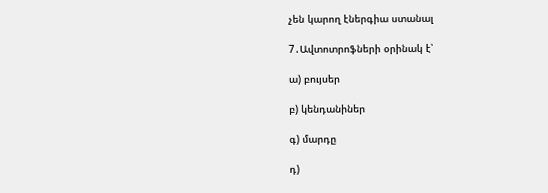չեն կարող էներգիա ստանալ

7․Ավտոտրոֆների օրինակ է՝

ա) բույսեր

բ) կենդանիներ

գ) մարդը

դ)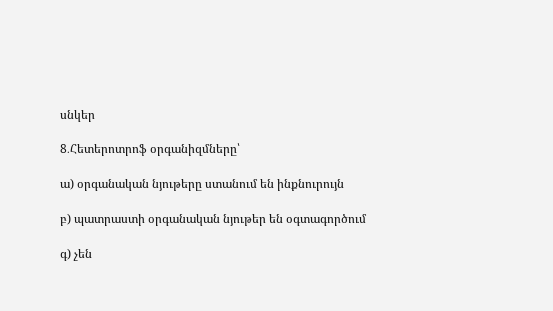սնկեր

8․Հետերոտրոֆ օրգանիզմները՝

ա) օրգանական նյութերը ստանում են ինքնուրույն

բ) պատրաստի օրգանական նյութեր են օգտագործում

գ) չեն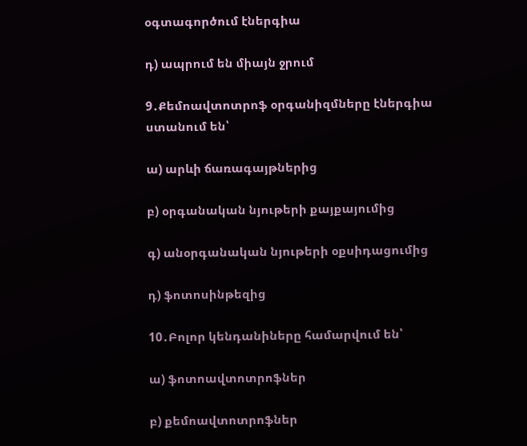օգտագործում էներգիա

դ) ապրում են միայն ջրում

9․Քեմոավտոտրոֆ օրգանիզմները էներգիա ստանում են՝

ա) արևի ճառագայթներից

բ) օրգանական նյութերի քայքայումից

գ) անօրգանական նյութերի օքսիդացումից

դ) ֆոտոսինթեզից

10․Բոլոր կենդանիները համարվում են՝

ա) ֆոտոավտոտրոֆներ

բ) քեմոավտոտրոֆներ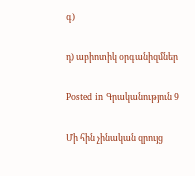գ)

դ) աբիոտիկ օրգանիզմներ

Posted in Գրականություն 9

Մի հին չինական զրույց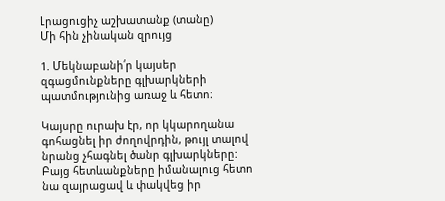Լրացուցիչ աշխատանք (տանը)
Մի հին չինական զրույց

1. Մեկնաբանի՛ր կայսեր զգացմունքները գլխարկների պատմությունից առաջ և հետո։

Կայսրը ուրախ էր, որ կկարողանա գոհացնել իր ժողովրդին, թույլ տալով նրանց չհագնել ծանր գլխարկները: Բայց հետևանքները իմանալուց հետո նա զայրացավ և փակվեց իր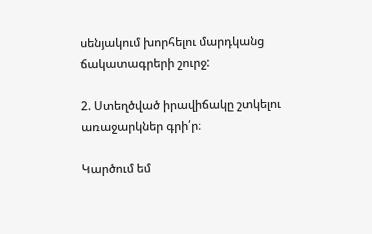սենյակում խորհելու մարդկանց ճակատագրերի շուրջ:

2. Ստեղծված իրավիճակը շտկելու առաջարկներ գրի՛ր։

Կարծում եմ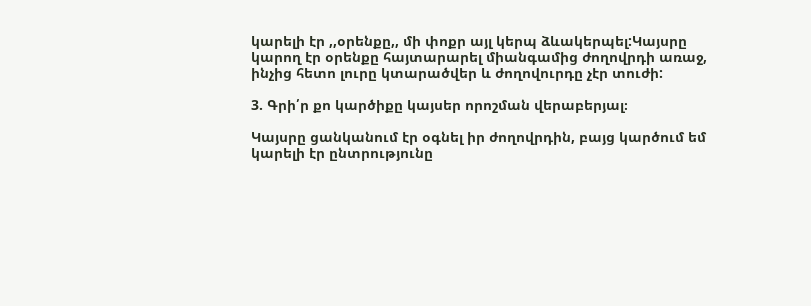կարելի էր ,,օրենքը,, մի փոքր այլ կերպ ձևակերպել:Կայսրը կարող էր օրենքը հայտարարել միանգամից ժողովրդի առաջ, ինչից հետո լուրը կտարածվեր և ժողովուրդը չէր տուժի:

3. Գրի՛ր քո կարծիքը կայսեր որոշման վերաբերյալ։

Կայսրը ցանկանում էր օգնել իր ժողովրդին, բայց կարծում եմ կարելի էր ընտրությունը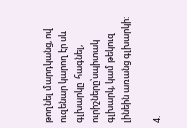թողնել մարդկանց, ով ուզենար կարող էր սև գլխարկը  հագնել, ուրիշները՝սպիտակ գլխարկ, կամ թեկուզ լինեին առանց գլխարկի:

4.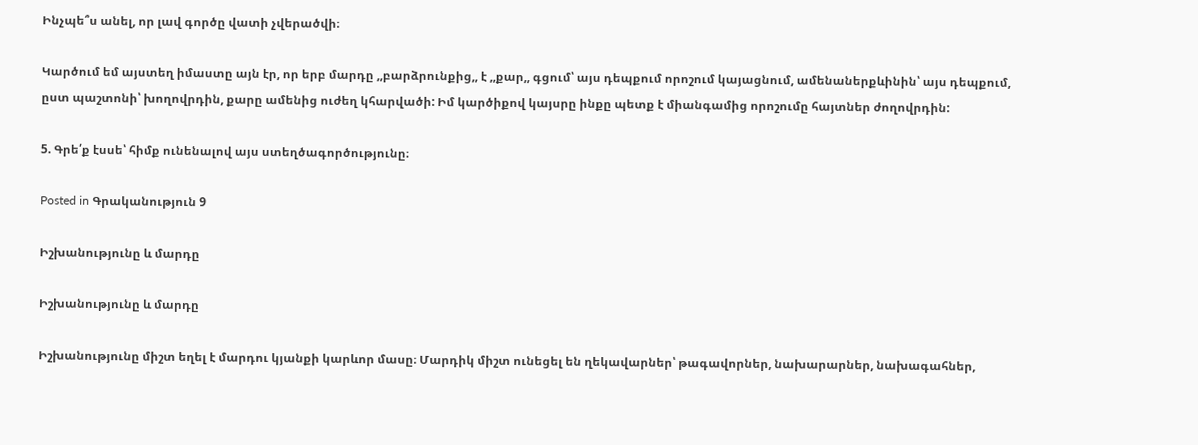Ինչպե՞ս անել, որ լավ գործը վատի չվերածվի։

Կարծում եմ այստեղ իմաստը այն էր, որ երբ մարդը ,,բարձրունքից,, է ,,քար,, գցում՝ այս դեպքում որոշում կայացնում, ամենաներքևինին՝ այս դեպքում, ըստ պաշտոնի՝ խողովրդին, քարը ամենից ուժեղ կհարվածի: Իմ կարծիքով կայսրը ինքը պետք է միանգամից որոշումը հայտներ ժողովրդին:

5. Գրե՛ք էսսե՝ հիմք ունենալով այս ստեղծագործությունը։

Posted in Գրականություն 9

Իշխանությունը և մարդը

Իշխանությունը և մարդը

Իշխանությունը միշտ եղել է մարդու կյանքի կարևոր մասը։ Մարդիկ միշտ ունեցել են ղեկավարներ՝ թագավորներ, նախարարներ, նախագահներ,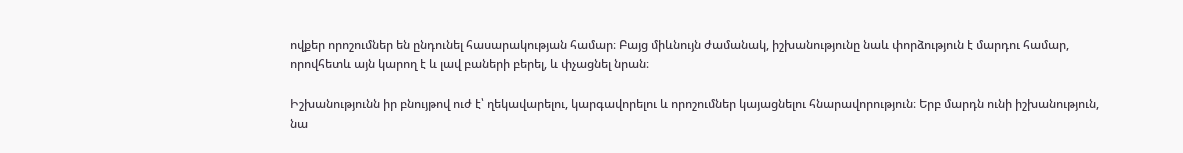ովքեր որոշումներ են ընդունել հասարակության համար։ Բայց միևնույն ժամանակ, իշխանությունը նաև փորձություն է մարդու համար, որովհետև այն կարող է և լավ բաների բերել, և փչացնել նրան։

Իշխանությունն իր բնույթով ուժ է՝ ղեկավարելու, կարգավորելու և որոշումներ կայացնելու հնարավորություն։ Երբ մարդն ունի իշխանություն, նա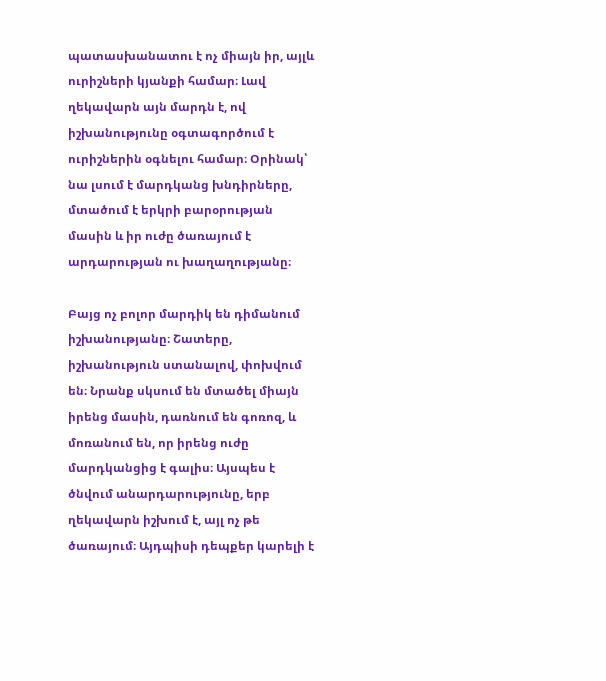պատասխանատու է ոչ միայն իր, այլև ուրիշների կյանքի համար։ Լավ ղեկավարն այն մարդն է, ով իշխանությունը օգտագործում է ուրիշներին օգնելու համար։ Օրինակ՝ նա լսում է մարդկանց խնդիրները, մտածում է երկրի բարօրության մասին և իր ուժը ծառայում է արդարության ու խաղաղությանը։

Բայց ոչ բոլոր մարդիկ են դիմանում իշխանությանը։ Շատերը, իշխանություն ստանալով, փոխվում են։ Նրանք սկսում են մտածել միայն իրենց մասին, դառնում են գոռոզ, և մոռանում են, որ իրենց ուժը մարդկանցից է գալիս։ Այսպես է ծնվում անարդարությունը, երբ ղեկավարն իշխում է, այլ ոչ թե ծառայում։ Այդպիսի դեպքեր կարելի է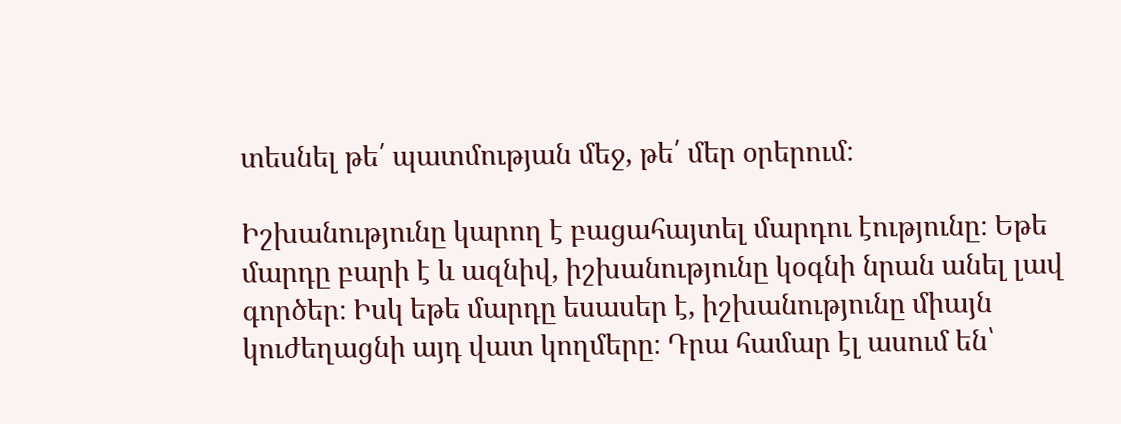տեսնել թե՛ պատմության մեջ, թե՛ մեր օրերում։

Իշխանությունը կարող է բացահայտել մարդու էությունը։ Եթե մարդը բարի է և ազնիվ, իշխանությունը կօգնի նրան անել լավ գործեր։ Իսկ եթե մարդը եսասեր է, իշխանությունը միայն կուժեղացնի այդ վատ կողմերը։ Դրա համար էլ ասում են՝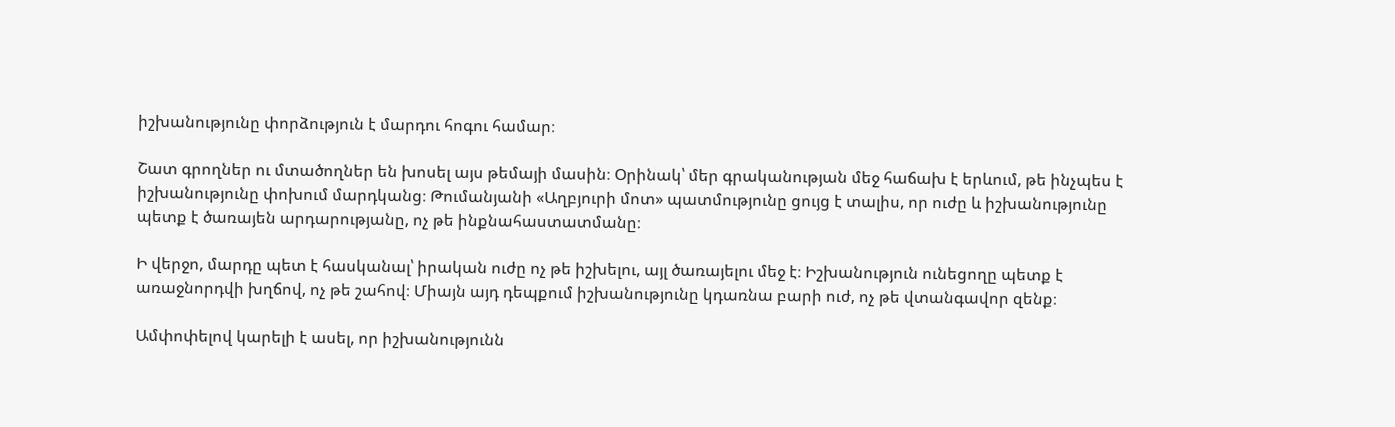իշխանությունը փորձություն է մարդու հոգու համար։

Շատ գրողներ ու մտածողներ են խոսել այս թեմայի մասին։ Օրինակ՝ մեր գրականության մեջ հաճախ է երևում, թե ինչպես է իշխանությունը փոխում մարդկանց։ Թումանյանի «Աղբյուրի մոտ» պատմությունը ցույց է տալիս, որ ուժը և իշխանությունը պետք է ծառայեն արդարությանը, ոչ թե ինքնահաստատմանը։

Ի վերջո, մարդը պետ է հասկանալ՝ իրական ուժը ոչ թե իշխելու, այլ ծառայելու մեջ է։ Իշխանություն ունեցողը պետք է առաջնորդվի խղճով, ոչ թե շահով։ Միայն այդ դեպքում իշխանությունը կդառնա բարի ուժ, ոչ թե վտանգավոր զենք։

Ամփոփելով կարելի է ասել, որ իշխանությունն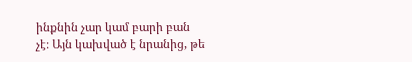ինքնին չար կամ բարի բան չէ։ Այն կախված է նրանից, թե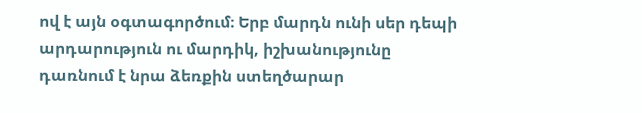ով է այն օգտագործում։ Երբ մարդն ունի սեր դեպի արդարություն ու մարդիկ, իշխանությունը դառնում է նրա ձեռքին ստեղծարար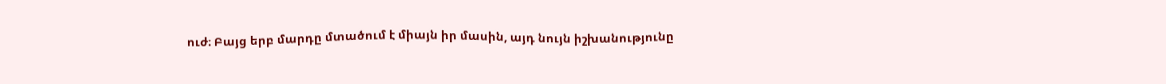ուժ։ Բայց երբ մարդը մտածում է միայն իր մասին, այդ նույն իշխանությունը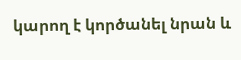կարող է կործանել նրան և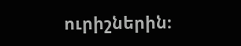ուրիշներին։